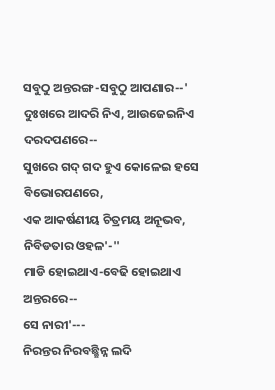ସବୁଠୁ ଅନ୍ତରଙ୍ଗ-ସବୁଠୁ ଆପଣାର--'
ଦୁଃଖରେ ଆଦରି ନିଏ, ଆଉଜେଇନିଏ ଦରଦପଣରେ--
ସୁଖରେ ଗଦ୍ ଗଦ ହୁଏ କୋଳେଇ ହସେ ବିଭୋରପଣରେ,
ଏକ ଆକର୍ଷଣୀୟ ଚିତ୍ରମୟ ଅନୂଭବ,
ନିବିଡତାର ଓହଳ'-''
ମାଡି ହୋଇଥାଏ-ବେଢି ହୋଇଥାଏ ଅନ୍ତରରେ--
ସେ ନାରୀ'---
ନିରନ୍ତର ନିରବଛ୍ଛିନ୍ନ ଲଦି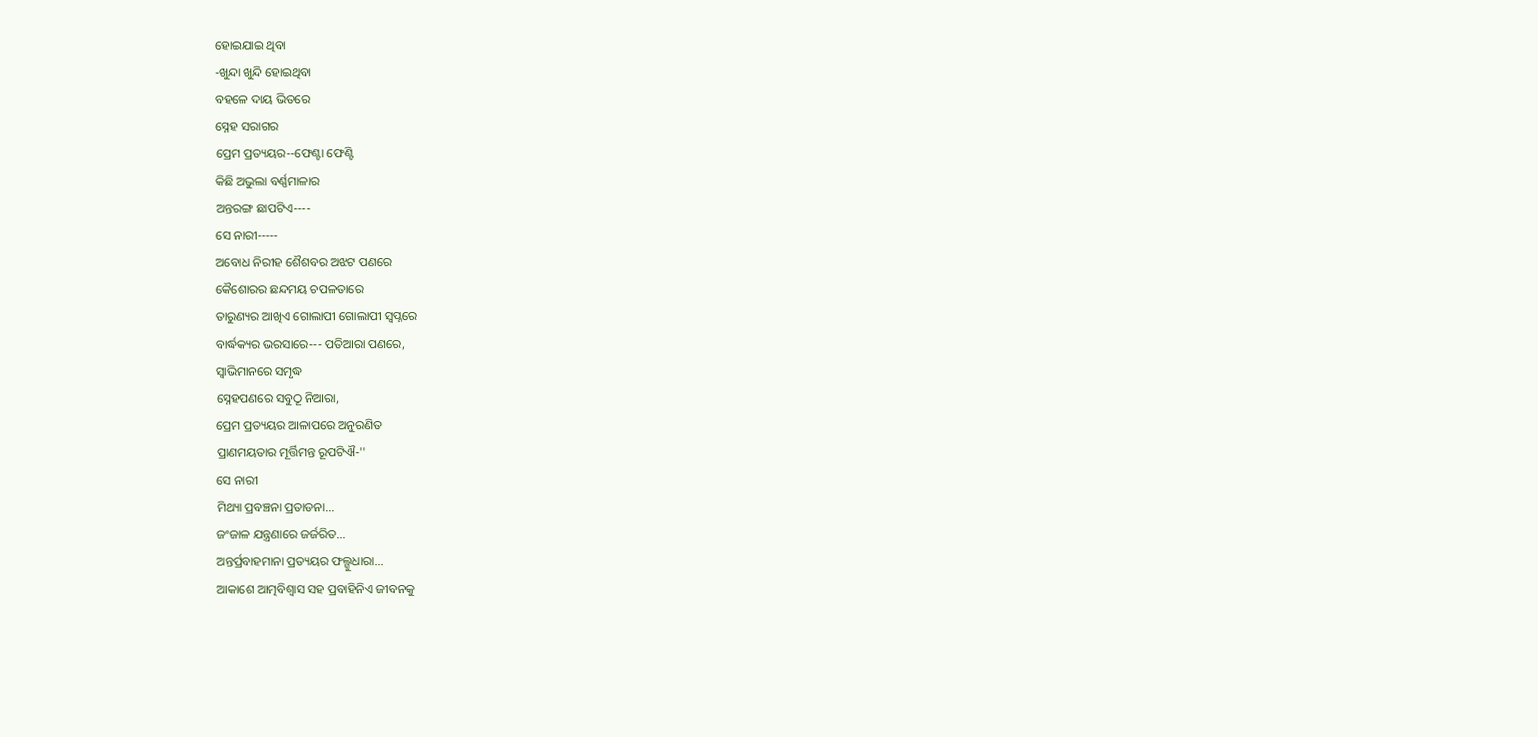ହୋଇଯାଇ ଥିବା
-ଖୁନ୍ଦା ଖୁନ୍ଦି ହୋଇଥିବା
ବହଳେ ଦାୟ ଭିତରେ
ସ୍ନେହ ସରାଗର
ପ୍ରେମ ପ୍ରତ୍ୟୟର--ଫେଣ୍ଟା ଫେଣ୍ଟି
କିଛି ଅଭୁଲା ବର୍ଣ୍ଣମାଳାର
ଅନ୍ତରଙ୍ଗ ଛାପଟିଏ----
ସେ ନାରୀ-----
ଅବୋଧ ନିରୀହ ଶୈଶବର ଅଝଟ ପଣରେ
କୈଶୋରର ଛନ୍ଦମୟ ଚପଳତାରେ
ତାରୁଣ୍ୟର ଆଖିଏ ଗୋଲାପୀ ଗୋଲାପୀ ସ୍ବପ୍ନରେ
ବାର୍ଦ୍ଧକ୍ୟର ଭରସାରେ--- ପତିଆରା ପଣରେ,
ସ୍ବାଭିମାନରେ ସମୃଦ୍ଧ
ସ୍ନେହପଣରେ ସବୁଠୂ ନିଆରା,
ପ୍ରେମ ପ୍ରତ୍ୟୟର ଆଳାପରେ ଅନୁରଣିତ
ପ୍ରାଣମୟତାର ମୂର୍ତ୍ତିମନ୍ତ ରୂପଟିଐ-''
ସେ ନାରୀ
ମିଥ୍ୟା ପ୍ରବଞ୍ଚନା ପ୍ରତାଡନା...
ଜଂଜାଳ ଯନ୍ତ୍ରଣାରେ ଜର୍ଜରିତ...
ଅନ୍ତର୍ପ୍ରବାହମାନା ପ୍ରତ୍ୟୟର ଫଲ୍ଗୁଧାରା...
ଆକାଶେ ଆତ୍ମବିଶ୍ବାସ ସହ ପ୍ରବାହିନିଏ ଜୀବନକୁ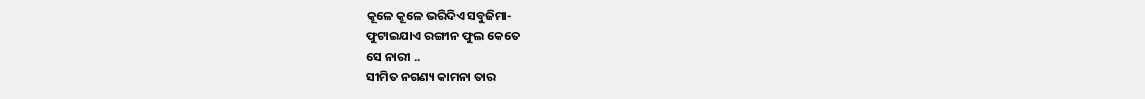କୂଳେ କୂଳେ ଭରିଦିଏ ସବୁଜିମା-
ଫୁଟାଇଯାଏ ରଙ୍ଗୀନ ଫୁଲ କେତେ
ସେ ନାରୀ ..
ସୀମିତ ନଗଣ୍ୟ କାମନା ତାର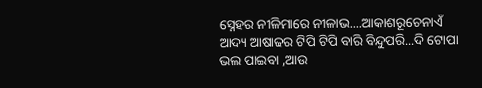ସ୍ନେହର ନୀଳିମାରେ ନୀଳାଭ....ଆକାଶରୂଚେନାଏଁ
ଆଦ୍ୟ ଆଷାଢର ଟିପି ଟିପି ବାରି ବିନ୍ଦୁପରି...ଦି ଟୋପା
ଭଲ ପାଇବା ,ଆଉ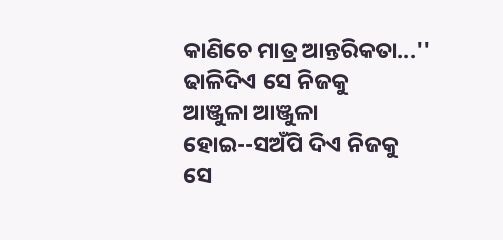କାଣିଚେ ମାତ୍ର ଆନ୍ତରିକତା...''
ଢାଳିଦିଏ ସେ ନିଜକୁ
ଆଞ୍ଜୁଳା ଆଞ୍ଜୁଳା ହୋଇ--ସଅଁପି ଦିଏ ନିଜକୁ
ସେ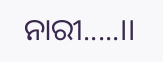ନାରୀ.....।।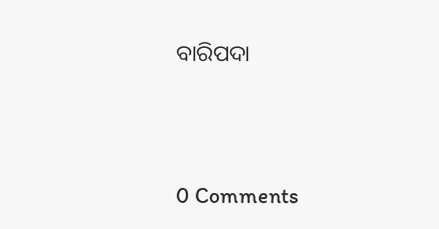ବାରିପଦା




0 Comments